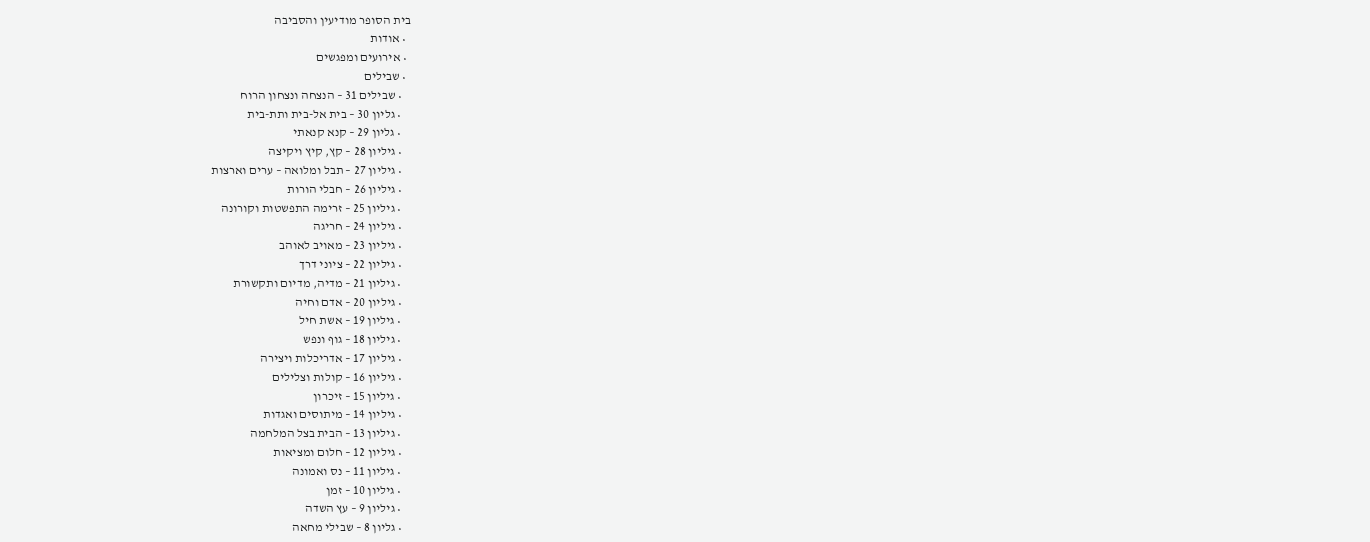בית הסופר מודיעין והסביבה
  • אודות
  • אירועים ומפגשים
  • שבילים
    • שבילים 31 – הנצחה ונצחון הרוח
    • גליון 30 – בית אל-בית ותת-בית
    • גליון 29 – קנא קנאתי
    • גיליון 28 – קץ, קיץ ויקיצה
    • גיליון 27 – תבל ומלואה – ערים וארצות
    • גיליון 26 – חבלי הורות
    • גיליון 25 – זרימה התפשטות וקורונה
    • גיליון 24 – חריגה
    • גיליון 23 – מאויב לאוהב
    • גיליון 22 – ציוני דרך
    • גיליון 21 – מדיה, מדיום ותקשורת
    • גיליון 20 – אדם וחיה
    • גיליון 19 – אשת חיל
    • גיליון 18 – גוף ונפש
    • גיליון 17 – אדריכלות ויצירה
    • גיליון 16 – קולות וצלילים
    • גיליון 15 – זיכרון
    • גיליון 14 – מיתוסים ואגדות
    • גיליון 13 – הבית בצל המלחמה
    • גיליון 12 – חלום ומציאות
    • גיליון 11 – נס ואמונה
    • גיליון 10 – זמן
    • גיליון 9 – עץ השדה
    • גליון 8 – שבילי מחאה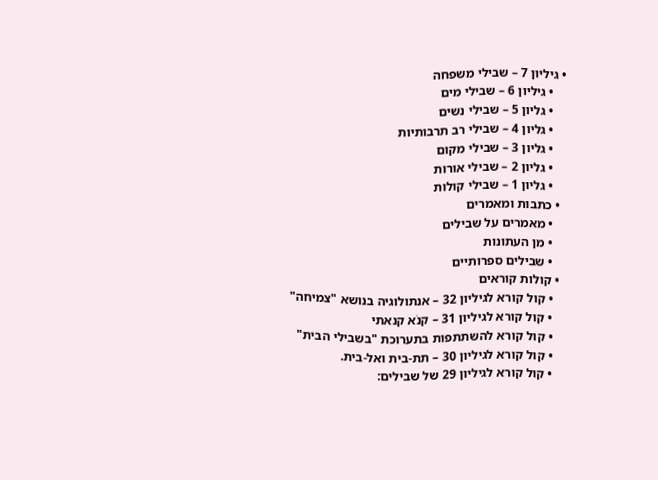• גיליון 7 – שבילי משפחה
    • גיליון 6 – שבילי מים
    • גליון 5 – שבילי נשים
    • גליון 4 – שבילי רב תרבותיות
    • גליון 3 – שבילי מקום
    • גליון 2 – שבילי אורות
    • גליון 1 – שבילי קולות
  • כתבות ומאמרים
    • מאמרים על שבילים
    • מן העתונות
    • שבילים ספרותיים
  • קולות קוראים
    • קול קורא לגיליון 32 – אנתולוגיה בנושא "צמיחה"
    • קול קורא לגיליון 31 – קנֹא קנאתי
    • קול קורא להשתתפות בתערוכת "בשבילי הבית"
    • קול קורא לגיליון 30 – תת-בית ואל-בית.
    • קול קורא לגיליון 29 של שבילים: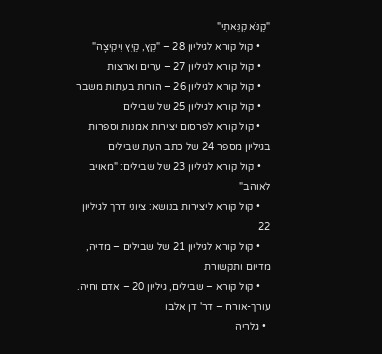"קַנֹּא קִנֵּאתִי"
    • קול קורא לגיליון 28 – "קֵץ, קַיִץ וִיקִיצָה"
    • קול קורא לגיליון 27 – ערים וארצות
    • קול קורא לגיליון 26 – הורות בעתות משבר
    • קול קורא לגיליון 25 של שבילים
    • קול קורא לפרסום יצירות אמנות וספרות בגיליון מספר 24 של כתב העת שבילים
    • קול קורא לגיליון 23 של שבילים: "מאויב לאוהב"
    • קול קורא ליצירות בנושא: ציוני דרך לגיליון 22
    • קול קורא לגיליון 21 של שבילים – מדיה, מדיום ותקשורת
    • קול קורא – שבילים, גיליון 20 – אדם וחיה. עורך-אורח – דר' דן אלבו
  • גלריה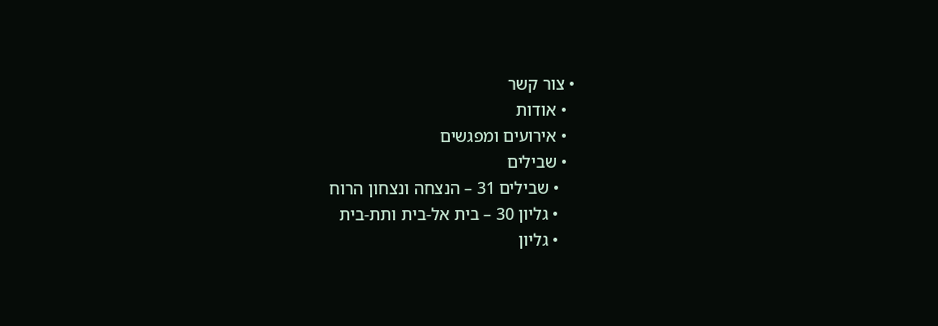• צור קשר
  • אודות
  • אירועים ומפגשים
  • שבילים
    • שבילים 31 – הנצחה ונצחון הרוח
    • גליון 30 – בית אל-בית ותת-בית
    • גליון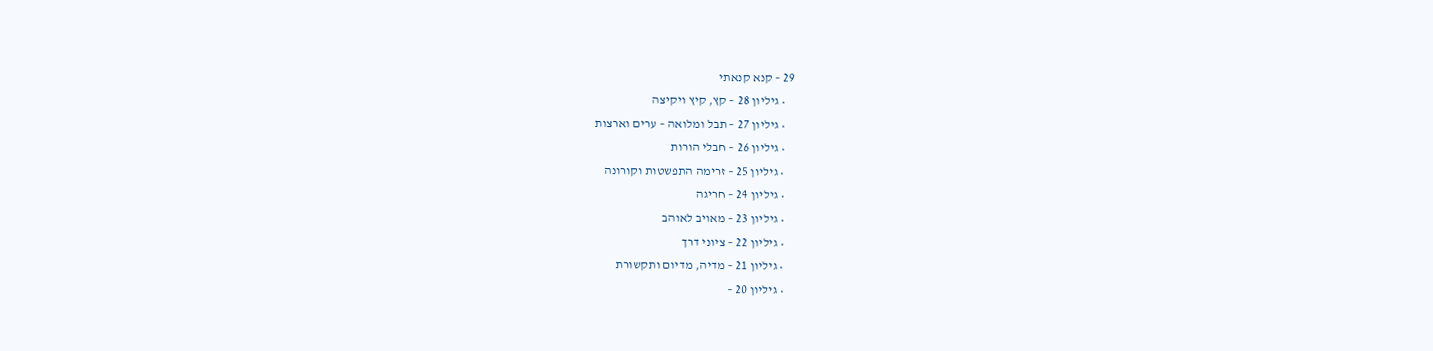29 – קנא קנאתי
    • גיליון 28 – קץ, קיץ ויקיצה
    • גיליון 27 – תבל ומלואה – ערים וארצות
    • גיליון 26 – חבלי הורות
    • גיליון 25 – זרימה התפשטות וקורונה
    • גיליון 24 – חריגה
    • גיליון 23 – מאויב לאוהב
    • גיליון 22 – ציוני דרך
    • גיליון 21 – מדיה, מדיום ותקשורת
    • גיליון 20 –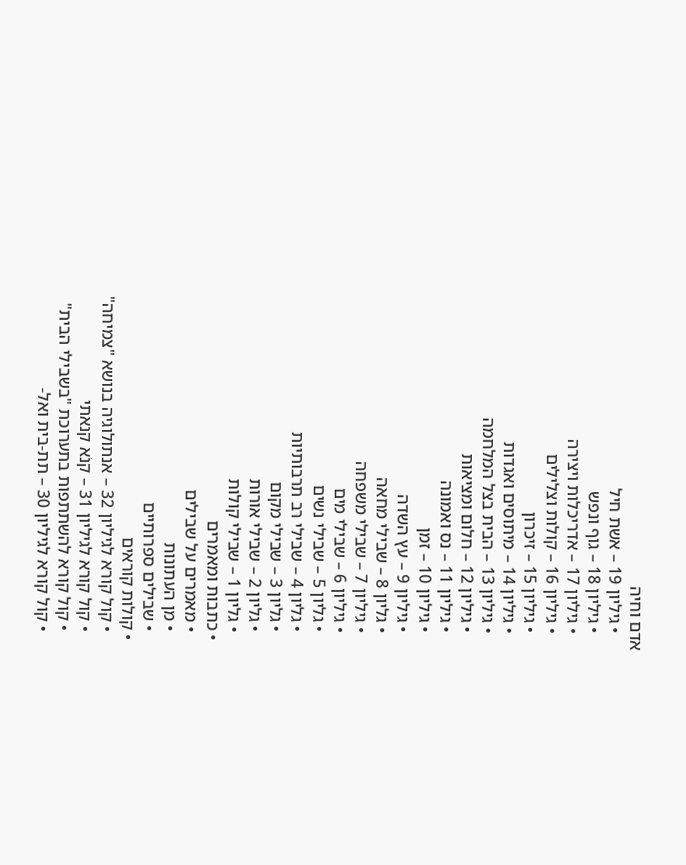אדם וחיה
    • גיליון 19 – אשת חיל
    • גיליון 18 – גוף ונפש
    • גיליון 17 – אדריכלות ויצירה
    • גיליון 16 – קולות וצלילים
    • גיליון 15 – זיכרון
    • גיליון 14 – מיתוסים ואגדות
    • גיליון 13 – הבית בצל המלחמה
    • גיליון 12 – חלום ומציאות
    • גיליון 11 – נס ואמונה
    • גיליון 10 – זמן
    • גיליון 9 – עץ השדה
    • גליון 8 – שבילי מחאה
    • גיליון 7 – שבילי משפחה
    • גיליון 6 – שבילי מים
    • גליון 5 – שבילי נשים
    • גליון 4 – שבילי רב תרבותיות
    • גליון 3 – שבילי מקום
    • גליון 2 – שבילי אורות
    • גליון 1 – שבילי קולות
  • כתבות ומאמרים
    • מאמרים על שבילים
    • מן העתונות
    • שבילים ספרותיים
  • קולות קוראים
    • קול קורא לגיליון 32 – אנתולוגיה בנושא "צמיחה"
    • קול קורא לגיליון 31 – קנֹא קנאתי
    • קול קורא להשתתפות בתערוכת "בשבילי הבית"
    • קול קורא לגיליון 30 – תת-בית ואל-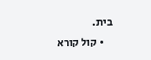בית.
    • קול קורא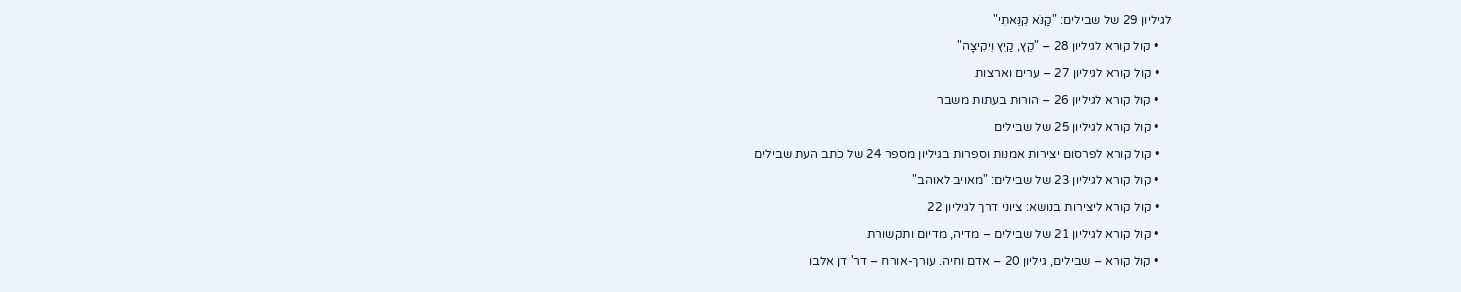לגיליון 29 של שבילים: "קַנֹּא קִנֵּאתִי"
    • קול קורא לגיליון 28 – "קֵץ, קַיִץ וִיקִיצָה"
    • קול קורא לגיליון 27 – ערים וארצות
    • קול קורא לגיליון 26 – הורות בעתות משבר
    • קול קורא לגיליון 25 של שבילים
    • קול קורא לפרסום יצירות אמנות וספרות בגיליון מספר 24 של כתב העת שבילים
    • קול קורא לגיליון 23 של שבילים: "מאויב לאוהב"
    • קול קורא ליצירות בנושא: ציוני דרך לגיליון 22
    • קול קורא לגיליון 21 של שבילים – מדיה, מדיום ותקשורת
    • קול קורא – שבילים, גיליון 20 – אדם וחיה. עורך-אורח – דר' דן אלבו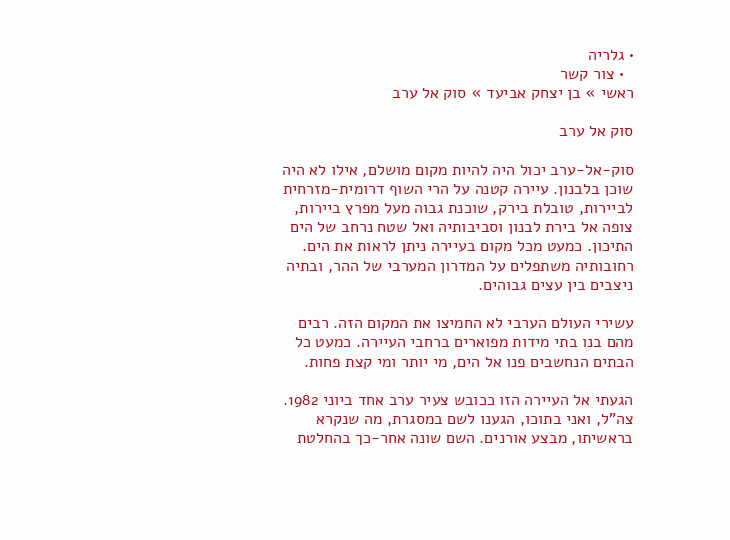• גלריה
  • צור קשר
ראשי » בן יצחק אביעד » סוק אל ערב

סוק אל ערב

סוק-אל-ערב יכול היה להיות מקום מושלם, אילו לא היה שוכן בלבנון. עיירה קטנה על הרי השוף דרומית-מזרחית לביירות, טובלת בירק, שוכנת גבוה מעל מפרץ ביירות, צופה אל בירת לבנון וסביבותיה ואל שטח נרחב של הים התיכון. כמעט מכל מקום בעיירה ניתן לראות את הים. רחובותיה משתפלים על המדרון המערבי של ההר, ובתיה ניצבים בין עצים גבוהים.

עשירי העולם הערבי לא החמיצו את המקום הזה. רבים מהם בנו בתי מידות מפוארים ברחבי העיירה. כמעט כל הבתים הנחשבים פנו אל הים, מי יותר ומי קצת פחות.

הגעתי אל העיירה הזו ככובש צעיר ערב אחד ביוני 1982. צה"ל, ואני בתוכו, הגענו לשם במסגרת, מה שנקרא בראשיתו, מבצע אורנים. השם שונה אחר-כך בהחלטת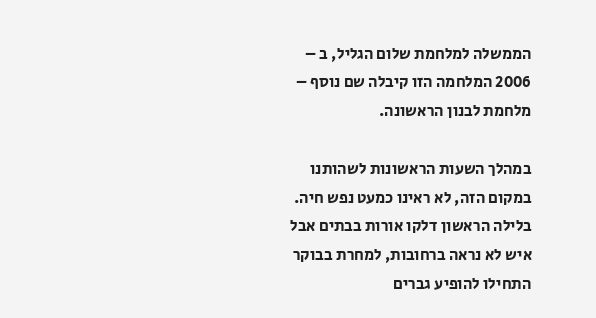הממשלה למלחמת שלום הגליל, ב – 2006 המלחמה הזו קיבלה שם נוסף – מלחמת לבנון הראשונה.

במהלך השעות הראשונות לשהותנו במקום הזה, לא ראינו כמעט נפש חיה. בלילה הראשון דלקו אורות בבתים אבל איש לא נראה ברחובות, למחרת בבוקר התחילו להופיע גברים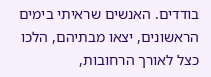בודדים. האנשים שראיתי בימים הראשונים, יצאו מבתיהם, הלכו כצל לאורך הרחובות,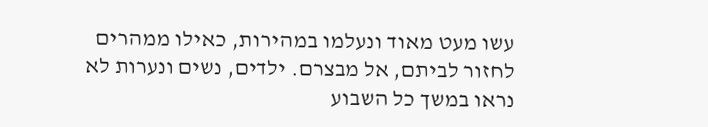עשו מעט מאוד ונעלמו במהירות, כאילו ממהרים לחזור לביתם, אל מבצרם. ילדים, נשים ונערות לא נראו במשך כל השבוע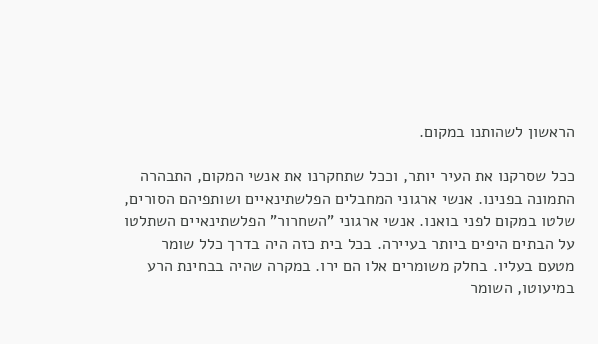הראשון לשהותנו במקום.

ככל שסרקנו את העיר יותר, וככל שתחקרנו את אנשי המקום, התבהרה התמונה בפנינו. אנשי ארגוני המחבלים הפלשתינאיים ושותפיהם הסורים, שלטו במקום לפני בואנו. אנשי ארגוני "השחרור" הפלשתינאיים השתלטו על הבתים היפים ביותר בעיירה. בכל בית כזה היה בדרך כלל שומר מטעם בעליו. בחלק משומרים אלו הם ירו. במקרה שהיה בבחינת הרע במיעוטו, השומר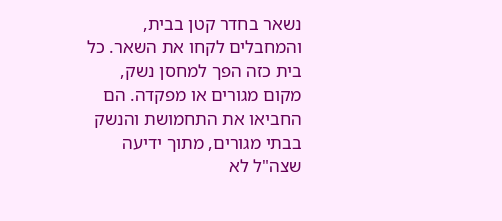נשאר בחדר קטן בבית, והמחבלים לקחו את השאר. כל בית כזה הפך למחסן נשק, מקום מגורים או מפקדה. הם החביאו את התחמושת והנשק בבתי מגורים, מתוך ידיעה שצה"ל לא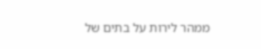ממהר לירות על בתים של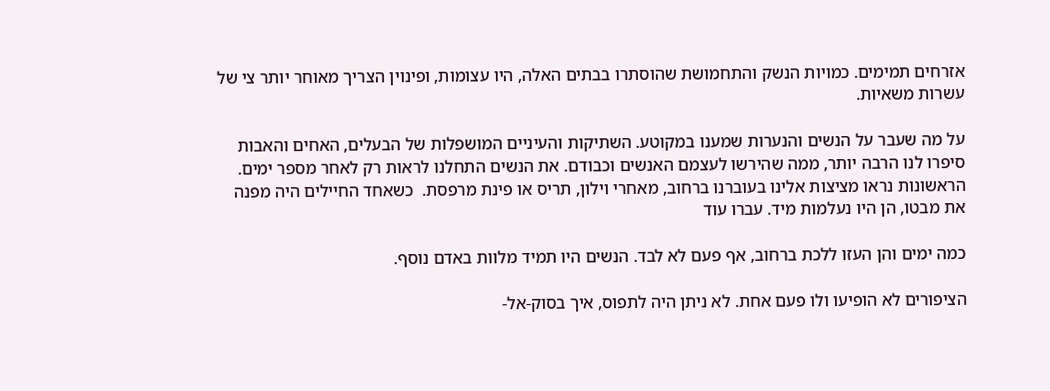אזרחים תמימים. כמויות הנשק והתחמושת שהוסתרו בבתים האלה, היו עצומות, ופינוין הצריך מאוחר יותר צי של עשרות משאיות.

על מה שעבר על הנשים והנערות שמענו במקוטע. השתיקות והעיניים המושפלות של הבעלים, האחים והאבות סיפרו לנו הרבה יותר, ממה שהירשו לעצמם האנשים וכבודם. את הנשים התחלנו לראות רק לאחר מספר ימים. הראשונות נראו מציצות אלינו בעוברנו ברחוב, מאחרי וילון, תריס או פינת מרפסת.  כשאחד החיילים היה מפנה את מבטו, הן היו נעלמות מיד. עברו עוד

כמה ימים והן העזו ללכת ברחוב, אף פעם לא לבד. הנשים היו תמיד מלוות באדם נוסף.

הציפורים לא הופיעו ולו פעם אחת. לא ניתן היה לתפוס, איך בסוק-אל-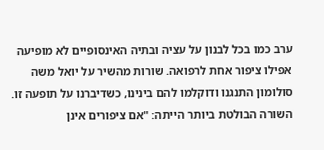ערב כמו בכל לבנון על עציה ובתיה האינסופיים לא מופיעה אפילו ציפור אחת לרפואה. שורות מהשיר על יואל משה סולומון התנגנו ודוקלמו להם בינינו, כשדיברנו על תופעה זו. השורה הבולטת ביותר הייתה: "אם ציפורים אינן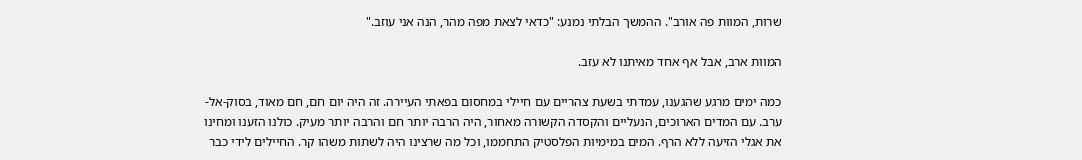שרות, המוות פה אורב". ההמשך הבלתי נמנע: "כדאי לצאת מפה מהר, הנה אני עוזב."

המוות ארב, אבל אף אחד מאיתנו לא עזב.

כמה ימים מרגע שהגענו, עמדתי בשעת צהריים עם חיילי במחסום בפאתי העיירה. זה היה יום חם, חם מאוד, בסוק-אל-ערב. עם המדים הארוכים, הנעליים והקסדה הקשורה מאחור, היה הרבה יותר חם והרבה יותר מעיק. כולנו הזענו ומחינו את אגלי הזיעה ללא הרף. המים במימיות הפלסטיק התחממו, וכל מה שרצינו היה לשתות משהו קר. החיילים לידי כבר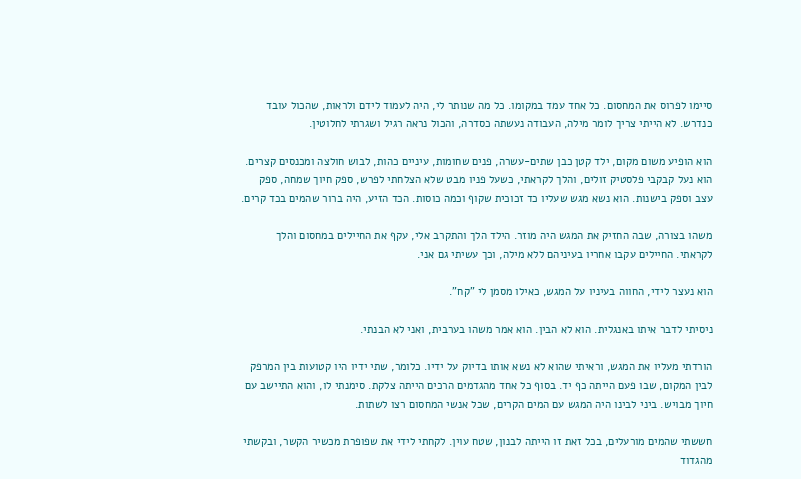סיימו לפרוס את המחסום. כל אחד עמד במקומו. כל מה שנותר לי, היה לעמוד לידם ולראות, שהכול עובד כנדרש. לא הייתי צריך לומר מילה, העבודה נעשתה כסדרה, והכול נראה רגיל ושגרתי לחלוטין.

הוא הופיע משום מקום, ילד קטן כבן שתים-עשרה, פנים שחומות, עיניים כהות, לבוש חולצה ומכנסים קצרים. הוא נעל קבקבי פלסטיק זולים, והלך לקראתי, כשעל פניו מבט שלא הצלחתי לפרש, ספק חיוך שמחה, ספק עצב וספק בישנות. הוא נשא מגש שעליו כד זכוכית שקוף וכמה כוסות. הכד הזיע, היה ברור שהמים בכד קרים.

משהו בצורה, שבה החזיק את המגש היה מוזר. הילד הלך והתקרב אלי, עקף את החיילים במחסום והלך לקראתי. החיילים עקבו אחריו בעיניהם ללא מילה, וכך עשיתי גם אני.

הוא נעצר לידי, החווה בעיניו על המגש, כאילו מסמן לי "קח".

ניסיתי לדבר איתו באנגלית. הוא לא הבין. הוא אמר משהו בערבית, ואני לא הבנתי.

הורדתי מעליו את המגש, וראיתי שהוא לא נשא אותו בדיוק על ידיו. כלומר, שתי ידיו היו קטועות בין המרפק לבין המקום, שבו פעם הייתה כף יד. בסוף כל אחד מהגדמים הרכים הייתה צלקת. סימנתי לו, והוא התיישב עם חיוך מבויש. ביני לבינו היה המגש עם המים הקרים, שכל אנשי המחסום רצו לשתות.

חששתי שהמים מורעלים, בכל זאת זו הייתה לבנון, שטח עוין. לקחתי לידי את שפופרת מכשיר הקשר, ובקשתי מהגדוד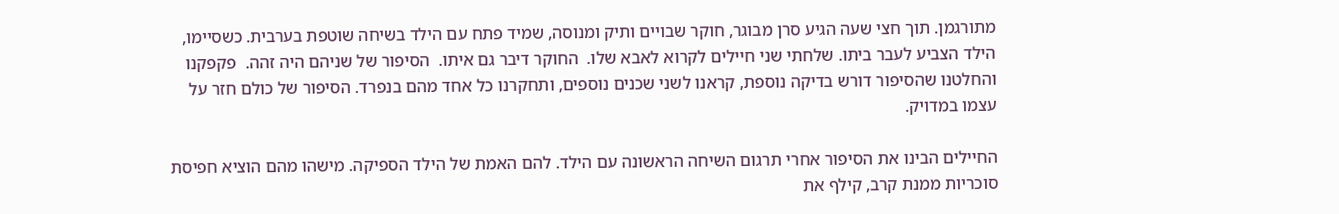מתורגמן. תוך חצי שעה הגיע סרן מבוגר, חוקר שבויים ותיק ומנוסה, שמיד פתח עם הילד בשיחה שוטפת בערבית. כשסיימו, הילד הצביע לעבר ביתו. שלחתי שני חיילים לקרוא לאבא שלו.  החוקר דיבר גם איתו.  הסיפור של שניהם היה זהה.  פקפקנו והחלטנו שהסיפור דורש בדיקה נוספת, קראנו לשני שכנים נוספים, ותחקרנו כל אחד מהם בנפרד. הסיפור של כולם חזר על עצמו במדויק.

החיילים הבינו את הסיפור אחרי תרגום השיחה הראשונה עם הילד. להם האמת של הילד הספיקה. מישהו מהם הוציא חפיסת סוכריות ממנת קרב, קילף את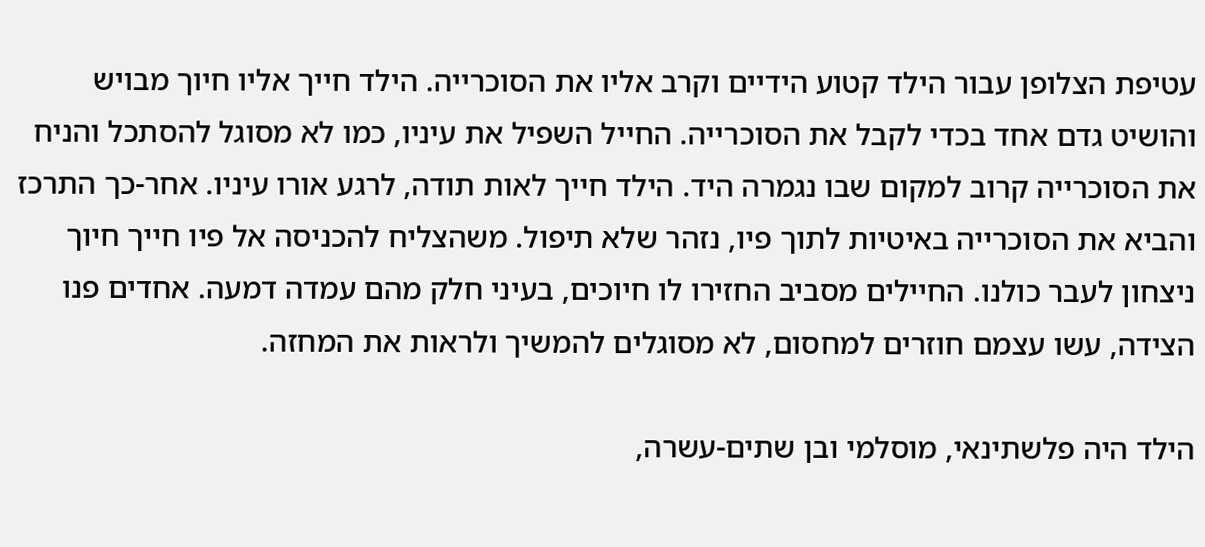עטיפת הצלופן עבור הילד קטוע הידיים וקרב אליו את הסוכרייה. הילד חייך אליו חיוך מבויש והושיט גדם אחד בכדי לקבל את הסוכרייה. החייל השפיל את עיניו, כמו לא מסוגל להסתכל והניח את הסוכרייה קרוב למקום שבו נגמרה היד. הילד חייך לאות תודה, לרגע אורו עיניו. אחר-כך התרכז והביא את הסוכרייה באיטיות לתוך פיו, נזהר שלא תיפול. משהצליח להכניסה אל פיו חייך חיוך ניצחון לעבר כולנו. החיילים מסביב החזירו לו חיוכים, בעיני חלק מהם עמדה דמעה. אחדים פנו הצידה, עשו עצמם חוזרים למחסום, לא מסוגלים להמשיך ולראות את המחזה.

הילד היה פלשתינאי, מוסלמי ובן שתים-עשרה,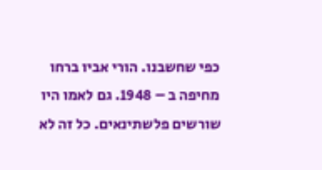כפי שחשבנו. הורי אביו ברחו מחיפה ב – 1948. גם לאמו היו שורשים פלשתינאים. כל זה לא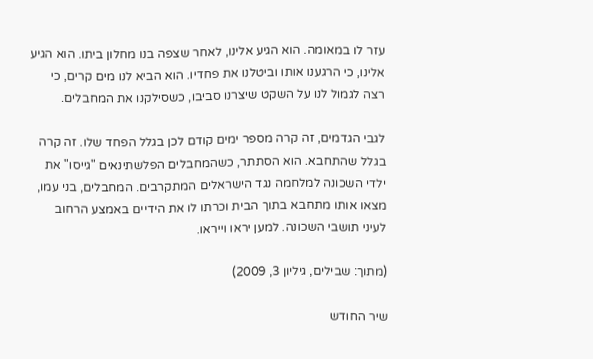עזר לו במאומה. הוא הגיע אלינו, לאחר שצפה בנו מחלון ביתו. הוא הגיע אלינו, כי הרגענו אותו וביטלנו את פחדיו. הוא הביא לנו מים קרים, כי רצה לגמול לנו על השקט שיצרנו סביבו, כשסילקנו את המחבלים.

לגבי הגדמים, זה קרה מספר ימים קודם לכן בגלל הפחד שלו. זה קרה בגלל שהתחבא. הוא הסתתר, כשהמחבלים הפלשתינאים "גייסו" את ילדי השכונה למלחמה נגד הישראלים המתקרבים. המחבלים, בני עמו, מצאו אותו מתחבא בתוך הבית וכרתו לו את הידיים באמצע הרחוב לעיני תושבי השכונה. למען יראו וייראו.

(מתוך: שבילים, גיליון 3, 2009)

שיר החודש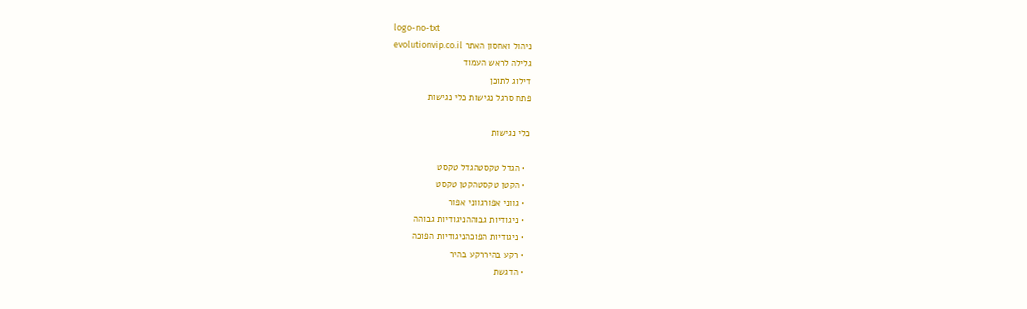logo-no-txt
ניהול ואחסון האתר evolutionvip.co.il
גלילה לראש העמוד
דילוג לתוכן
פתח סרגל נגישות כלי נגישות

כלי נגישות

  • הגדל טקסטהגדל טקסט
  • הקטן טקסטהקטן טקסט
  • גווני אפורגווני אפור
  • ניגודיות גבוההניגודיות גבוהה
  • ניגודיות הפוכהניגודיות הפוכה
  • רקע בהיררקע בהיר
  • הדגשת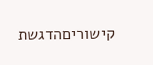קישוריםהדגשת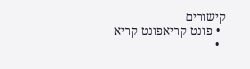קישורים
  • פונט קריאפונט קריא
  •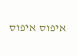איפוס איפוס